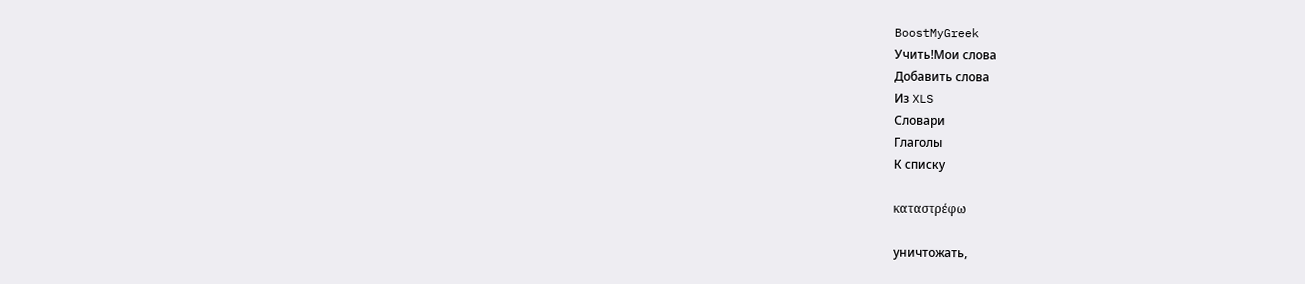BoostMyGreek
Учить!Мои слова
Добавить слова
Из XLS
Словари
Глаголы
К списку

καταστρέφω

уничтожать,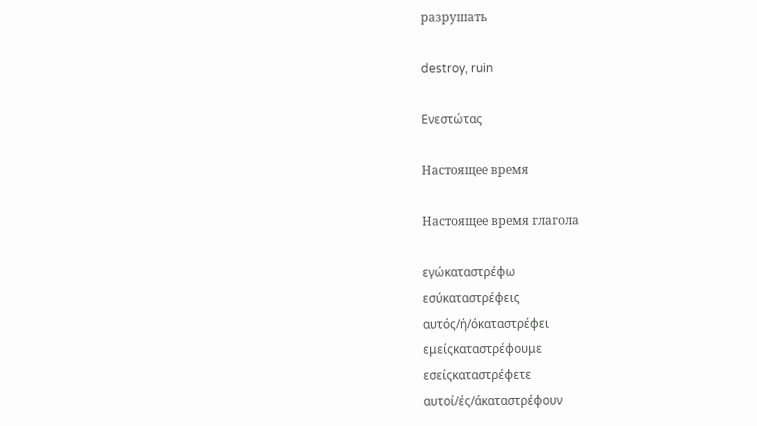разрушать

destroy, ruin

Ενεστώτας

Настоящее время

Настоящее время глагола

εγώκαταστρέφω
εσύκαταστρέφεις
αυτός/ή/όκαταστρέφει
εμείςκαταστρέφουμε
εσείςκαταστρέφετε
αυτοί/ές/άκαταστρέφουν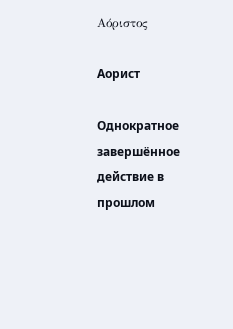Αόριστος

Аорист

Однократное завершённое действие в прошлом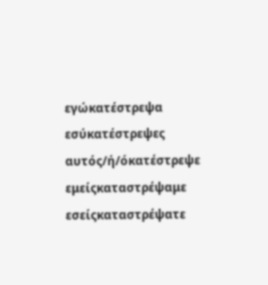εγώκατέστρεψα
εσύκατέστρεψες
αυτός/ή/όκατέστρεψε
εμείςκαταστρέψαμε
εσείςκαταστρέψατε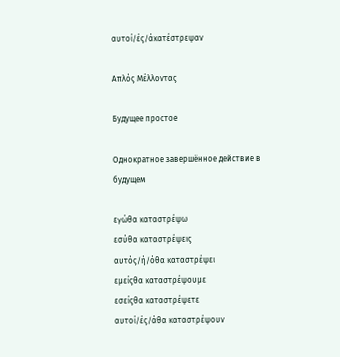αυτοί/ές/άκατέστρεψαν

Απλός Μέλλοντας

Будущее простое

Однократное завершённое действие в будущем

εγώθα καταστρέψω
εσύθα καταστρέψεις
αυτός/ή/όθα καταστρέψει
εμείςθα καταστρέψουμε
εσείςθα καταστρέψετε
αυτοί/ές/άθα καταστρέψουν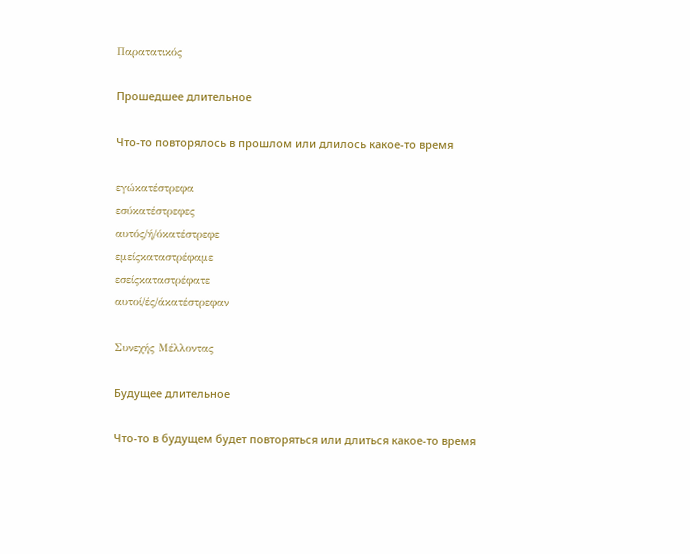Παρατατικός

Прошедшее длительное

Что-то повторялось в прошлом или длилось какое-то время

εγώκατέστρεφα
εσύκατέστρεφες
αυτός/ή/όκατέστρεφε
εμείςκαταστρέφαμε
εσείςκαταστρέφατε
αυτοί/ές/άκατέστρεφαν

Συνεχής Μέλλοντας

Будущее длительное

Что-то в будущем будет повторяться или длиться какое-то время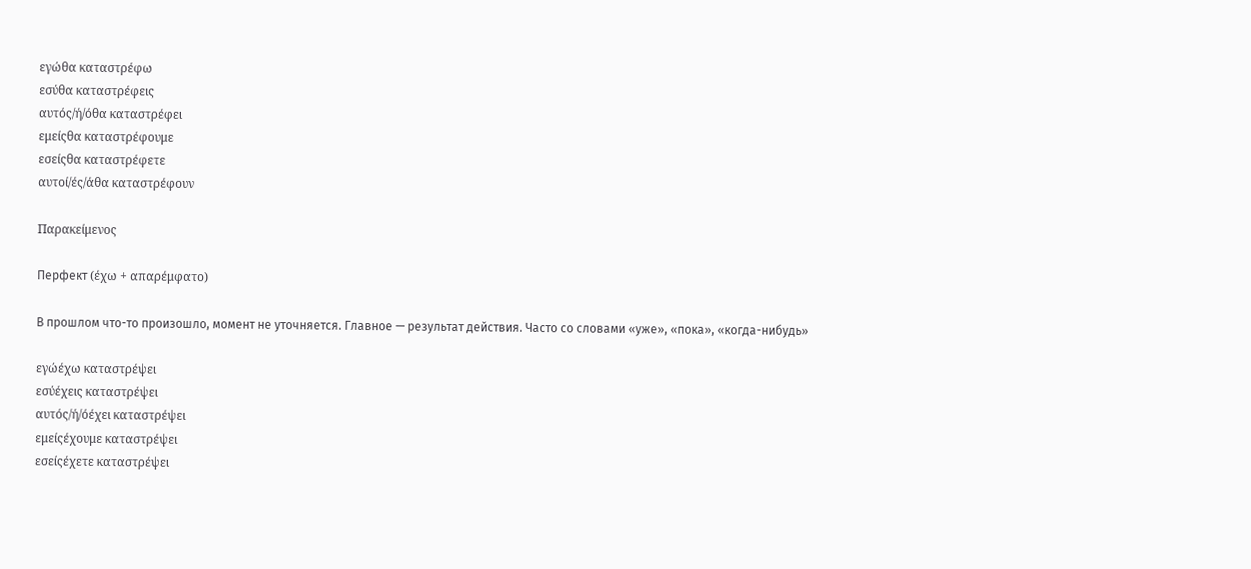εγώθα καταστρέφω
εσύθα καταστρέφεις
αυτός/ή/όθα καταστρέφει
εμείςθα καταστρέφουμε
εσείςθα καταστρέφετε
αυτοί/ές/άθα καταστρέφουν

Παρακείμενος

Перфект (έχω + απαρέμφατο)

В прошлом что-то произошло, момент не уточняется. Главное — результат действия. Часто со словами «уже», «пока», «когда-нибудь»

εγώέχω καταστρέψει
εσύέχεις καταστρέψει
αυτός/ή/όέχει καταστρέψει
εμείςέχουμε καταστρέψει
εσείςέχετε καταστρέψει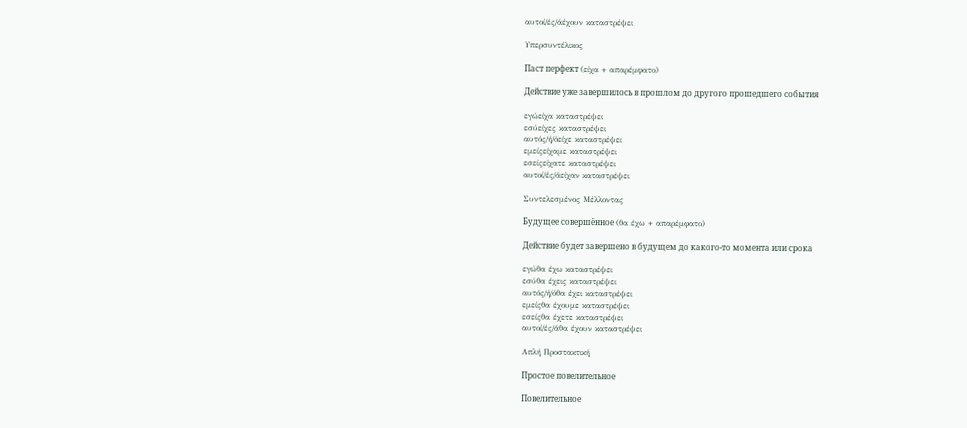αυτοί/ές/άέχουν καταστρέψει

Υπερσυντέλικος

Паст перфект (είχα + απαρέμφατο)

Действие уже завершилось в прошлом до другого прошедшего события

εγώείχα καταστρέψει
εσύείχες καταστρέψει
αυτός/ή/όείχε καταστρέψει
εμείςείχαμε καταστρέψει
εσείςείχατε καταστρέψει
αυτοί/ές/άείχαν καταστρέψει

Συντελεσμένος Μέλλοντας

Будущее совершённое (θα έχω + απαρέμφατο)

Действие будет завершено в будущем до какого-то момента или срока

εγώθα έχω καταστρέψει
εσύθα έχεις καταστρέψει
αυτός/ή/όθα έχει καταστρέψει
εμείςθα έχουμε καταστρέψει
εσείςθα έχετε καταστρέψει
αυτοί/ές/άθα έχουν καταστρέψει

Απλή Προστακτική

Простое повелительное

Повелительное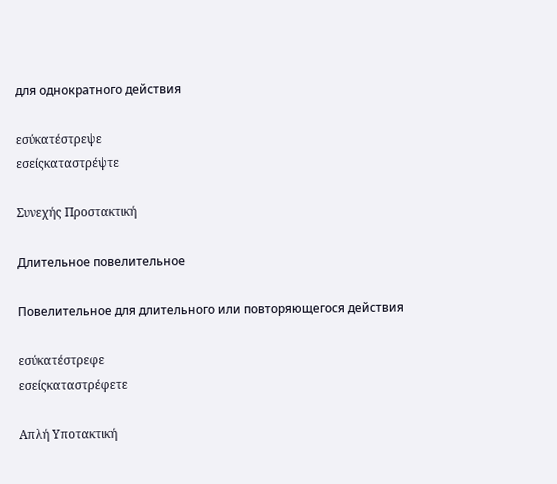для однократного действия

εσύκατέστρεψε
εσείςκαταστρέψτε

Συνεχής Προστακτική

Длительное повелительное

Повелительное для длительного или повторяющегося действия

εσύκατέστρεφε
εσείςκαταστρέφετε

Απλή Υποτακτική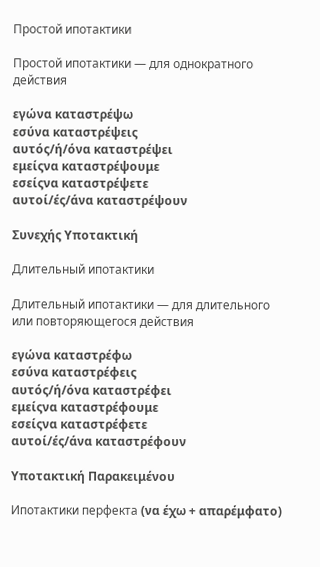Простой ипотактики

Простой ипотактики — для однократного действия

εγώνα καταστρέψω
εσύνα καταστρέψεις
αυτός/ή/όνα καταστρέψει
εμείςνα καταστρέψουμε
εσείςνα καταστρέψετε
αυτοί/ές/άνα καταστρέψουν

Συνεχής Υποτακτική

Длительный ипотактики

Длительный ипотактики — для длительного или повторяющегося действия

εγώνα καταστρέφω
εσύνα καταστρέφεις
αυτός/ή/όνα καταστρέφει
εμείςνα καταστρέφουμε
εσείςνα καταστρέφετε
αυτοί/ές/άνα καταστρέφουν

Υποτακτική Παρακειμένου

Ипотактики перфекта (να έχω + απαρέμφατο)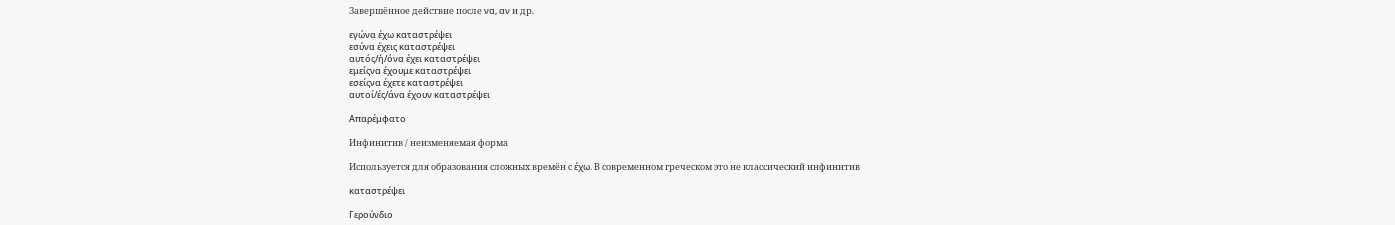Завершённое действие после να, αν и др.

εγώνα έχω καταστρέψει
εσύνα έχεις καταστρέψει
αυτός/ή/όνα έχει καταστρέψει
εμείςνα έχουμε καταστρέψει
εσείςνα έχετε καταστρέψει
αυτοί/ές/άνα έχουν καταστρέψει

Απαρέμφατο

Инфинитив / неизменяемая форма

Используется для образования сложных времён с έχω. В современном греческом это не классический инфинитив

καταστρέψει

Γερούνδιο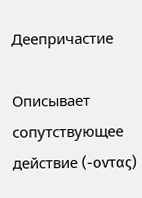Деепричастие

Описывает сопутствующее действие (-οντας)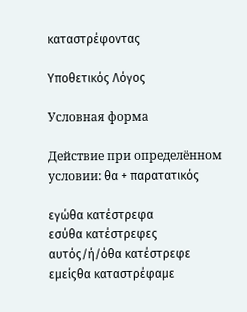καταστρέφοντας

Υποθετικός Λόγος

Условная форма

Действие при определённом условии: θα + παρατατικός

εγώθα κατέστρεφα
εσύθα κατέστρεφες
αυτός/ή/όθα κατέστρεφε
εμείςθα καταστρέφαμε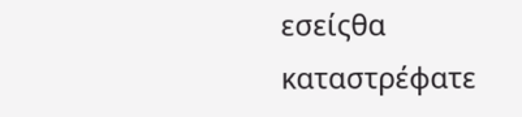εσείςθα καταστρέφατε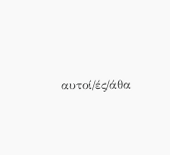αυτοί/ές/άθα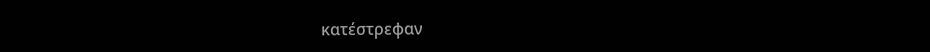κατέστρεφαν